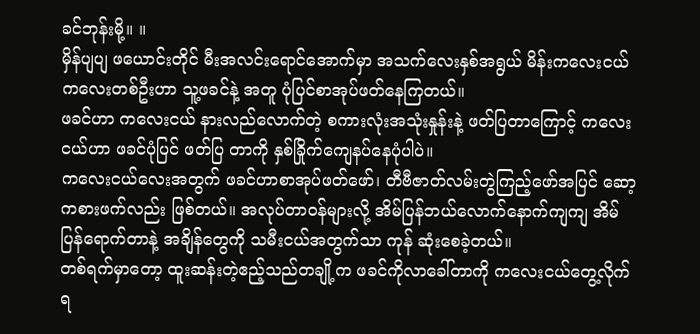ခင်ဘုန်းမို့။ ။
မှိန်ပျပျ ဖယောင်းတိုင် မီးအလင်းရောင်အောက်မှာ အသက်လေးနှစ်အရွယ် မိန်းကလေးငယ်ကလေးတစ်ဦးဟာ သူ့ဖခင်နဲ့ အတူ ပုံပြင်စာအုပ်ဖတ်နေကြတယ်။
ဖခင်ဟာ ကလေးငယ် နားလည်လောက်တဲ့ စကားလုံးအသုံးနှုန်းနဲ့ ဖတ်ပြတာကြောင့် ကလေးငယ်ဟာ ဖခင်ပုံပြင် ဖတ်ပြ တာကို နှစ်ခြိုက်ကျေနပ်နေပုံပါပဲ။
ကလေးငယ်လေးအတွက် ဖခင်ဟာစာအုပ်ဖတ်ဖော်၊ တီဗီဇာတ်လမ်းတွဲကြည့်ဖော်အပြင် ဆော့ကစားဖက်လည်း ဖြစ်တယ်။ အလုပ်တာဝန်များလို့ အိမ်ပြန်ဘယ်လောက်နောက်ကျကျ အိမ်ပြန်ရောက်တာနဲ့ အချိန်တွေကို သမီးငယ်အတွက်သာ ကုန် ဆုံးစေခဲ့တယ်။
တစ်ရက်မှာတော့ ထူးဆန်းတဲ့ဧည့်သည်တချို့က ဖခင်ကိုလာခေါ်တာကို ကလေးငယ်တွေ့လိုက်ရ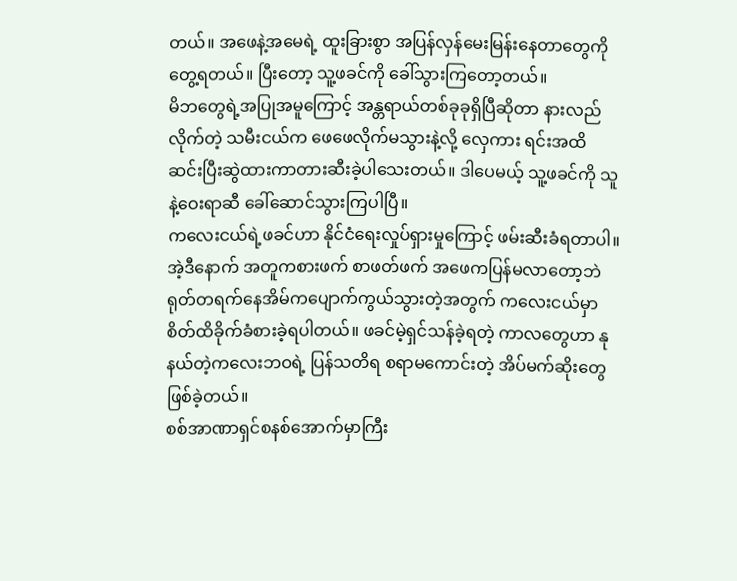တယ်။ အဖေနဲ့အမေရဲ့ ထူးခြားစွာ အပြန်လှန်မေးမြန်းနေတာတွေကိုတွေ့ရတယ်။ ပြီးတော့ သူ့ဖခင်ကို ခေါ်သွားကြတော့တယ်။
မိဘတွေရဲ့အပြုအမူကြောင့် အန္တရာယ်တစ်ခုခုရှိပြီဆိုတာ နားလည်လိုက်တဲ့ သမီးငယ်က ဖေဖေလိုက်မသွားနဲ့လို့ လှေကား ရင်းအထိ ဆင်းပြီးဆွဲထားကာတားဆီးခဲ့ပါသေးတယ်။ ဒါပေမယ့် သူ့ဖခင်ကို သူနဲ့ဝေးရာဆီ ခေါ်ဆောင်သွားကြပါပြီ။
ကလေးငယ်ရဲ့ဖခင်ဟာ နိုင်ငံရေးလှုပ်ရှားမှုကြောင့် ဖမ်းဆီးခံရတာပါ။
အဲ့ဒီနောက် အတူကစားဖက် စာဖတ်ဖက် အဖေကပြန်မလာတော့ဘဲ ရုတ်တရက်နေအိမ်ကပျောက်ကွယ်သွားတဲ့အတွက် ကလေးငယ်မှာ စိတ်ထိခိုက်ခံစားခဲ့ရပါတယ်။ ဖခင်မဲ့ရှင်သန်ခဲ့ရတဲ့ ကာလတွေဟာ နုနယ်တဲ့ကလေးဘဝရဲ့ ပြန်သတိရ စရာမကောင်းတဲ့ အိပ်မက်ဆိုးတွေ ဖြစ်ခဲ့တယ်။
စစ်အာဏာရှင်စနစ်အောက်မှာကြီး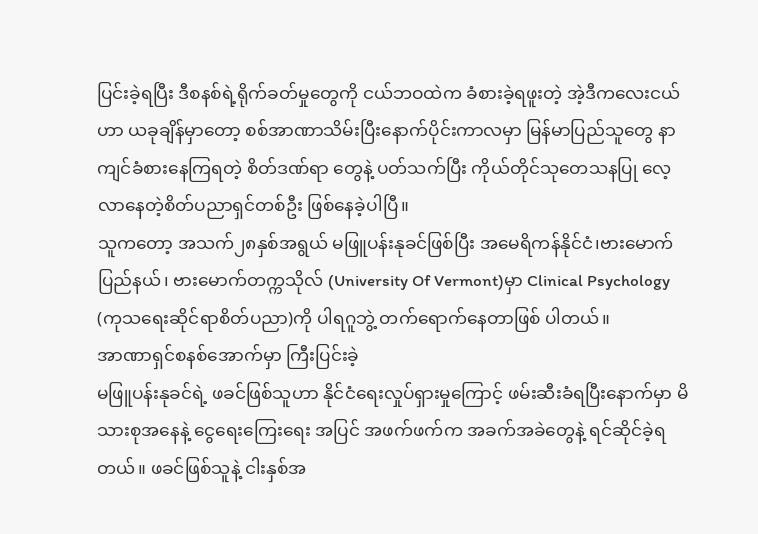ပြင်းခဲ့ရပြီး ဒီစနစ်ရဲ့ရိုက်ခတ်မှုတွေကို ငယ်ဘဝထဲက ခံစားခဲ့ရဖူးတဲ့ အဲ့ဒီကလေးငယ် ဟာ ယခုချိန်မှာတော့ စစ်အာဏာသိမ်းပြီးနောက်ပိုင်းကာလမှာ မြန်မာပြည်သူတွေ နာကျင်ခံစားနေကြရတဲ့ စိတ်ဒဏ်ရာ တွေနဲ့ ပတ်သက်ပြီး ကိုယ်တိုင်သုတေသနပြု လေ့လာနေတဲ့စိတ်ပညာရှင်တစ်ဦး ဖြစ်နေခဲ့ပါပြီ။
သူကတော့ အသက်၂၈နှစ်အရွယ် မဖြူပန်းနုခင်ဖြစ်ပြီး အမေရိကန်နိုင်ငံ၊ဗားမောက်ပြည်နယ်၊ ဗားမောက်တက္ကသိုလ် (University Of Vermont)မှာ Clinical Psychology (ကုသရေးဆိုင်ရာစိတ်ပညာ)ကို ပါရဂူဘွဲ့ တက်ရောက်နေတာဖြစ် ပါတယ်။
အာဏာရှင်စနစ်အောက်မှာ ကြီးပြင်းခဲ့
မဖြူပန်းနုခင်ရဲ့ ဖခင်ဖြစ်သူဟာ နိုင်ငံရေးလှုပ်ရှားမှုကြောင့် ဖမ်းဆီးခံရပြီးနောက်မှာ မိသားစုအနေနဲ့ ငွေရေးကြေးရေး အပြင် အဖက်ဖက်က အခက်အခဲတွေနဲ့ ရင်ဆိုင်ခဲ့ရတယ်။ ဖခင်ဖြစ်သူနဲ့ ငါးနှစ်အ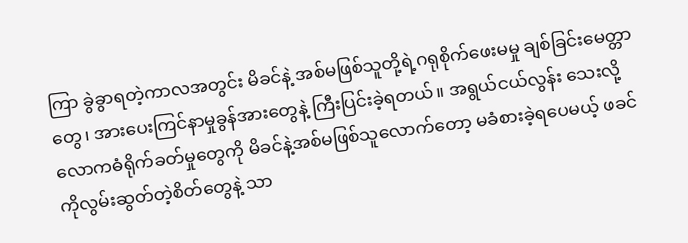ကြာ ခွဲခွာရတဲ့ကာလအတွင်း မိခင်နဲ့ အစ်မဖြစ်သူတို့ရဲ့ဂရုစိုက်ဖေးမမှု ချစ်ခြင်းမေတ္တာတွေ၊ အားပေးကြင်နာမှုခွန်အားတွေနဲ့ ကြီးပြင်းခဲ့ရတယ်။ အရွယ်ငယ်လွန်း သေးလို့ လောကဓံရိုက်ခတ်မှုတွေကို မိခင်နဲ့အစ်မဖြစ်သူလောက်တော့ မခံစားခဲ့ရပေမယ့် ဖခင်ကိုလွမ်းဆွတ်တဲ့စိတ်တွေနဲ့ သာ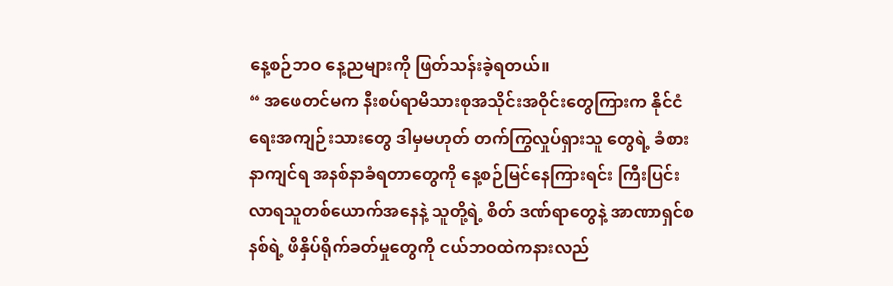နေ့စဉ်ဘဝ နေ့ညများကို ဖြတ်သန်းခဲ့ရတယ်။
“ အဖေတင်မက နီးစပ်ရာမိသားစုအသိုင်းအဝိုင်းတွေကြားက နိုင်ငံရေးအကျဉ်းသားတွေ ဒါမှမဟုတ် တက်ကြွလှုပ်ရှားသူ တွေရဲ့ ခံစားနာကျင်ရ အနစ်နာခံရတာတွေကို နေ့စဉ်မြင်နေကြားရင်း ကြီးပြင်းလာရသူတစ်ယောက်အနေနဲ့ သူတို့ရဲ့ စိတ် ဒဏ်ရာတွေနဲ့ အာဏာရှင်စနစ်ရဲ့ ဖိနှိပ်ရိုက်ခတ်မှုတွေကို ငယ်ဘဝထဲကနားလည်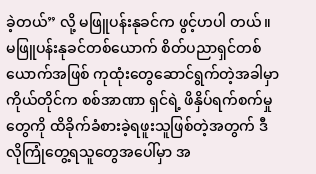ခဲ့တယ်” လို့ မဖြူပန်းနုခင်က ဖွင့်ဟပါ တယ်။
မဖြူပန်းနုခင်တစ်ယောက် စိတ်ပညာရှင်တစ်ယောက်အဖြစ် ကုထုံးတွေဆောင်ရွက်တဲ့အခါမှာ ကိုယ်တိုင်က စစ်အာဏာ ရှင်ရဲ့ ဖိနှိပ်ရက်စက်မှုတွေကို ထိခိုက်ခံစားခဲ့ရဖူးသူဖြစ်တဲ့အတွက် ဒီလိုကြုံတွေ့ရသူတွေအပေါ်မှာ အ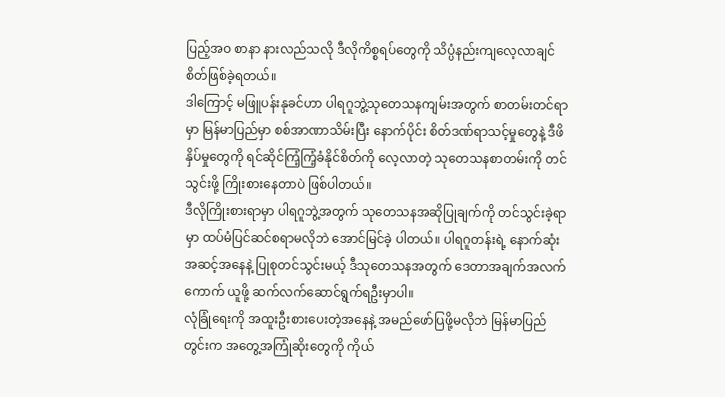ပြည့်အဝ စာနာ နားလည်သလို ဒီလိုကိစ္စရပ်တွေကို သိပ္ပံနည်းကျလေ့လာချင်စိတ်ဖြစ်ခဲ့ရတယ်။
ဒါကြောင့် မဖြူပန်းနုခင်ဟာ ပါရဂူဘွဲ့သုတေသနကျမ်းအတွက် စာတမ်းတင်ရာမှာ မြန်မာပြည်မှာ စစ်အာဏာသိမ်းပြီး နောက်ပိုင်း စိတ်ဒဏ်ရာသင့်မှုတွေနဲ့ ဒီဖိနှိပ်မှုတွေကို ရင်ဆိုင်ကြံ့ကြံ့ခံနိုင်စိတ်ကို လေ့လာတဲ့ သုတေသနစာတမ်းကို တင် သွင်းဖို့ ကြိုးစားနေတာပဲ ဖြစ်ပါတယ်။
ဒီလိုကြိုးစားရာမှာ ပါရဂူဘွဲ့အတွက် သုတေသနအဆိုပြုချက်ကို တင်သွင်းခဲ့ရာမှာ ထပ်မံပြင်ဆင်စရာမလိုဘဲ အောင်မြင်ခဲ့ ပါတယ်။ ပါရဂူတန်းရဲ့ နောက်ဆုံးအဆင့်အနေနဲ့ ပြုစုတင်သွင်းမယ့် ဒီသုတေသနအတွက် ဒေတာအချက်အလက် ကောက် ယူဖို့ ဆက်လက်ဆောင်ရွက်ရဦးမှာပါ။
လုံခြုံရေးကို အထူးဦးစားပေးတဲ့အနေနဲ့ အမည်ဖော်ပြဖို့မလိုဘဲ မြန်မာပြည်တွင်းက အတွေ့အကြုံဆိုးတွေကို ကိုယ်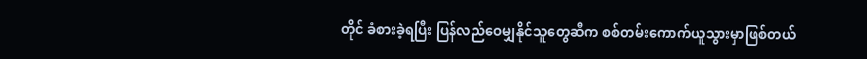တိုင် ခံစားခဲ့ရပြီး ပြန်လည်ဝေမျှနိုင်သူတွေဆီက စစ်တမ်းကောက်ယူသွားမှာဖြစ်တယ်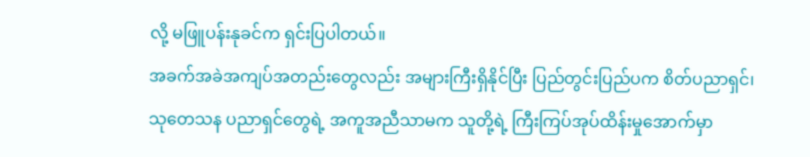လို့ မဖြူပန်းနုခင်က ရှင်းပြပါတယ်။
အခက်အခဲအကျပ်အတည်းတွေလည်း အများကြီးရှိနိုင်ပြီး ပြည်တွင်းပြည်ပက စိတ်ပညာရှင်၊ သုတေသန ပညာရှင်တွေရဲ့ အကူအညီသာမက သူတို့ရဲ့ ကြီးကြပ်အုပ်ထိန်းမှုအောက်မှာ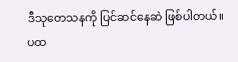ဒီသုတေသနကို ပြင်ဆင်နေဆဲ ဖြစ်ပါတယ်။
ပထ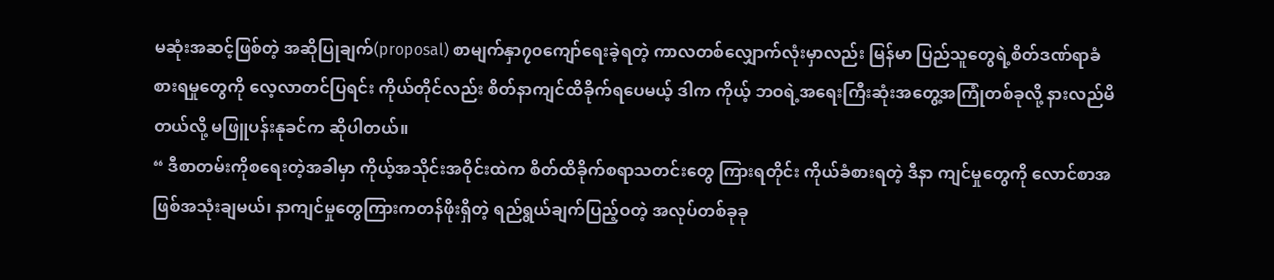မဆုံးအဆင့်ဖြစ်တဲ့ အဆိုပြုချက်(proposal) စာမျက်နှာ၇၀ကျော်ရေးခဲ့ရတဲ့ ကာလတစ်လျှောက်လုံးမှာလည်း မြန်မာ ပြည်သူတွေရဲ့စိတ်ဒဏ်ရာခံစားရမှုတွေကို လေ့လာတင်ပြရင်း ကိုယ်တိုင်လည်း စိတ်နာကျင်ထိခိုက်ရပေမယ့် ဒါက ကိုယ့် ဘဝရဲ့အရေးကြီးဆုံးအတွေ့အကြုံတစ်ခုလို့ နားလည်မိတယ်လို့ မဖြူပန်းနုခင်က ဆိုပါတယ်။
“ ဒီစာတမ်းကိုစရေးတဲ့အခါမှာ ကိုယ့်အသိုင်းအဝိုင်းထဲက စိတ်ထိခိုက်စရာသတင်းတွေ ကြားရတိုင်း ကိုယ်ခံစားရတဲ့ ဒီနာ ကျင်မှုတွေကို လောင်စာအဖြစ်အသုံးချမယ်၊ နာကျင်မှုတွေကြားကတန်ဖိုးရှိတဲ့ ရည်ရွယ်ချက်ပြည့်ဝတဲ့ အလုပ်တစ်ခုခု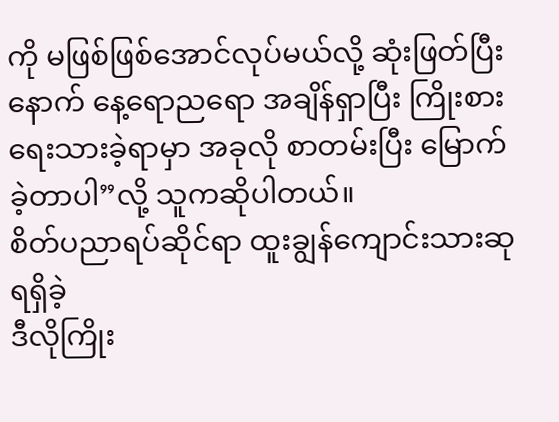ကို မဖြစ်ဖြစ်အောင်လုပ်မယ်လို့ ဆုံးဖြတ်ပြီးနောက် နေ့ရောညရော အချိန်ရှာပြီး ကြိုးစားရေးသားခဲ့ရာမှာ အခုလို စာတမ်းပြီး မြောက်ခဲ့တာပါ”လို့ သူကဆိုပါတယ်။
စိတ်ပညာရပ်ဆိုင်ရာ ထူးချွန်ကျောင်းသားဆု ရရှိခဲ့
ဒီလိုကြိုး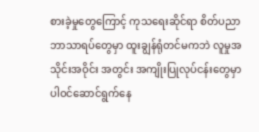စားခဲ့မှုတွေကြောင့် ကုသရေးဆိုင်ရာ စိတ်ပညာဘာသာရပ်တွေမှာ ထူးချွန်ရုံတင်မကဘဲ လူမှုအသိုင်းအဝိုင်း အတွင်း အကျိုးပြုလုပ်ငန်းတွေမှာ ပါဝင်ဆောင်ရွက်နေ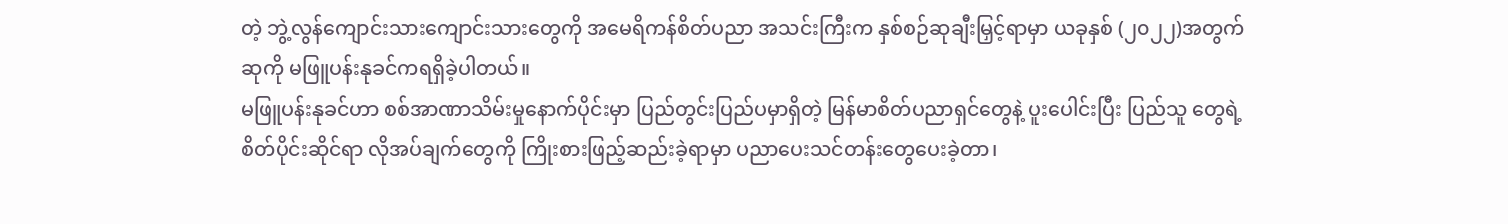တဲ့ ဘွဲ့လွန်ကျောင်းသားကျောင်းသားတွေကို အမေရိကန်စိတ်ပညာ အသင်းကြီးက နှစ်စဉ်ဆုချီးမြှင့်ရာမှာ ယခုနှစ် (၂၀၂၂)အတွက် ဆုကို မဖြူပန်းနုခင်ကရရှိခဲ့ပါတယ်။
မဖြူပန်းနုခင်ဟာ စစ်အာဏာသိမ်းမှုနောက်ပိုင်းမှာ ပြည်တွင်းပြည်ပမှာရှိတဲ့ မြန်မာစိတ်ပညာရှင်တွေနဲ့ ပူးပေါင်းပြီး ပြည်သူ တွေရဲ့စိတ်ပိုင်းဆိုင်ရာ လိုအပ်ချက်တွေကို ကြိုးစားဖြည့်ဆည်းခဲ့ရာမှာ ပညာပေးသင်တန်းတွေပေးခဲ့တာ၊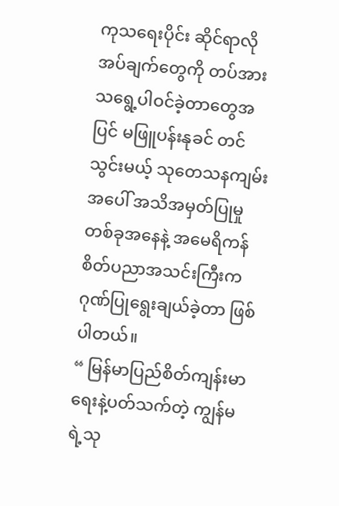ကုသရေးပိုင်း ဆိုင်ရာလိုအပ်ချက်တွေကို တပ်အားသရွေ့ပါဝင်ခဲ့တာတွေအပြင် မဖြူပန်းနုခင် တင်သွင်းမယ့် သုတေသနကျမ်းအပေါ် အသိအမှတ်ပြုမှုတစ်ခုအနေနဲ့ အမေရိကန်စိတ်ပညာအသင်းကြီးက ဂုဏ်ပြုရွေးချယ်ခဲ့တာ ဖြစ်ပါတယ်။
“ မြန်မာပြည်စိတ်ကျန်းမာရေးနဲ့ပတ်သက်တဲ့ ကျွန်မရဲ့သု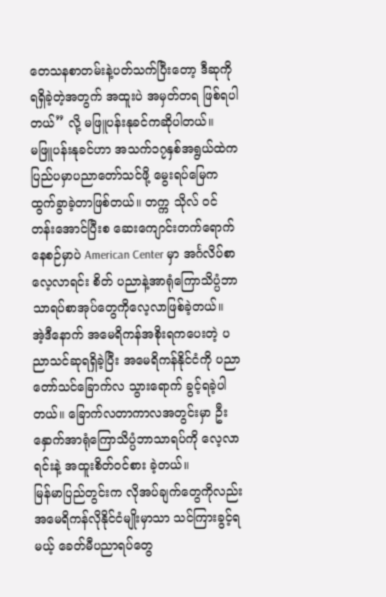တေသနစာတမ်းနဲ့ပတ်သက်ပြီးတော့ ဒီဆုကိုရရှိခဲ့တဲ့အတွက် အထူးပဲ အမှတ်တရ ဖြစ်ရပါတယ်” လို့ မဖြူပန်းနုခင်ကဆိုပါတယ်။
မဖြူပန်းနုခင်ဟာ အသက်၁၇နှစ်အရွယ်ထဲက ပြည်ပမှာပညာတော်သင်ဖို့ မွေးရပ်မြေကထွက်ခွာခဲ့တာဖြစ်တယ်။ တက္က သိုလ် ဝင်တန်းအောင်ပြီးစ ဆေးကျောင်းတက်ရောက်နေစဉ်မှာပဲ American Center မှာ အင်္ဂလိပ်စာ လေ့လာရင်း စိတ် ပညာနဲ့အာရုံကြောသိပ္ပံဘာသာရပ်စာအုပ်တွေကိုလေ့လာဖြစ်ခဲ့တယ်။
အဲ့ဒီနောက် အမေရိကန်အစိုးရကပေးတဲ့ ပညာသင်ဆုရရှိခဲ့ပြီး အမေရိကန်နိုင်ငံကို ပညာတော်သင်ခြောက်လ သွားရောက် ခွင့်ရခဲ့ပါတယ်။ ခြောက်လတာကာလအတွင်းမှာ ဦးနှောက်အာရုံကြောသိပ္ပံဘာသာရပ်ကို လေ့လာရင်းနဲ့ အထူးစိတ်ဝင်စား ခဲ့တယ်။
မြန်မာပြည်တွင်းက လိုအပ်ချက်တွေကိုလည်း အမေရိကန်လိုနိုင်ငံမျိုးမှာသာ သင်ကြားခွင့်ရမယ့် ခေတ်မီပညာရပ်တွေ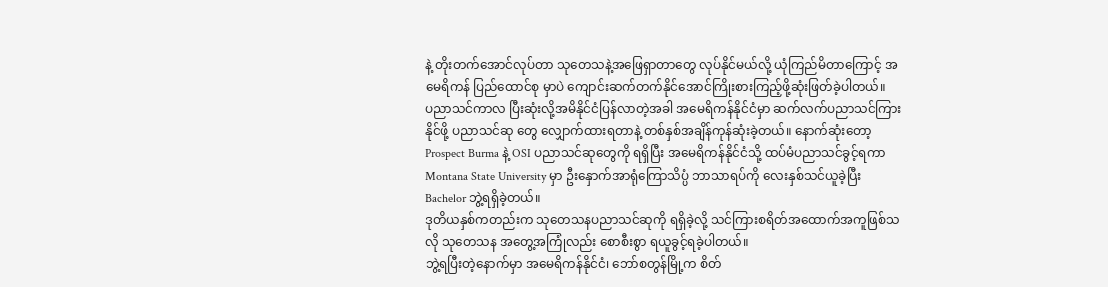နဲ့ တိုးတက်အောင်လုပ်တာ သုတေသနဲ့အဖြေရှာတာတွေ လုပ်နိုင်မယ်လို့ ယုံကြည်မိတာကြောင့် အမေရိကန် ပြည်ထောင်စု မှာပဲ ကျောင်းဆက်တက်နိုင်အောင်ကြိုးစားကြည့်ဖို့ဆုံးဖြတ်ခဲ့ပါတယ်။
ပညာသင်ကာလ ပြီးဆုံးလို့အမိနိုင်ငံပြန်လာတဲ့အခါ အမေရိကန်နိုင်ငံမှာ ဆက်လက်ပညာသင်ကြားနိုင်ဖို့ ပညာသင်ဆု တွေ လျှောက်ထားရတာနဲ့ တစ်နှစ်အချိန်ကုန်ဆုံးခဲ့တယ်။ နောက်ဆုံးတော့ Prospect Burma နဲ့ OSI ပညာသင်ဆုတွေကို ရရှိပြီး အမေရိကန်နိုင်ငံသို့ ထပ်မံပညာသင်ခွင့်ရကာ Montana State University မှာ ဦးနှောက်အာရုံကြောသိပ္ပံ ဘာသာရပ်ကို လေးနှစ်သင်ယူခဲ့ပြီး Bachelor ဘွဲ့ရရှိခဲ့တယ်။
ဒုတိယနှစ်ကတည်းက သုတေသနပညာသင်ဆုကို ရရှိခဲ့လို့ သင်ကြားစရိတ်အထောက်အကူဖြစ်သလို သုတေသန အတွေ့အကြုံလည်း စောစီးစွာ ရယူခွင့်ရခဲ့ပါတယ်။
ဘွဲ့ရပြီးတဲ့နောက်မှာ အမေရိကန်နိုင်ငံ၊ ဘော်စတွန်မြို့က စိတ်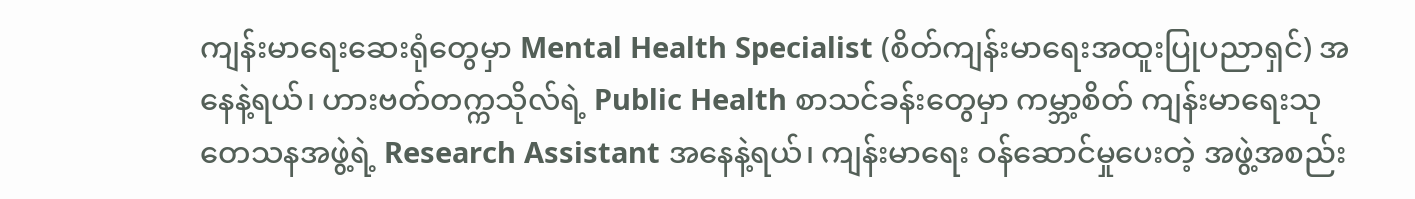ကျန်းမာရေးဆေးရုံတွေမှာ Mental Health Specialist (စိတ်ကျန်းမာရေးအထူးပြုပညာရှင်) အနေနဲ့ရယ်၊ ဟားဗတ်တက္ကသိုလ်ရဲ့ Public Health စာသင်ခန်းတွေမှာ ကမ္ဘာ့စိတ် ကျန်းမာရေးသုတေသနအဖွဲ့ရဲ့ Research Assistant အနေနဲ့ရယ်၊ ကျန်းမာရေး ဝန်ဆောင်မှုပေးတဲ့ အဖွဲ့အစည်း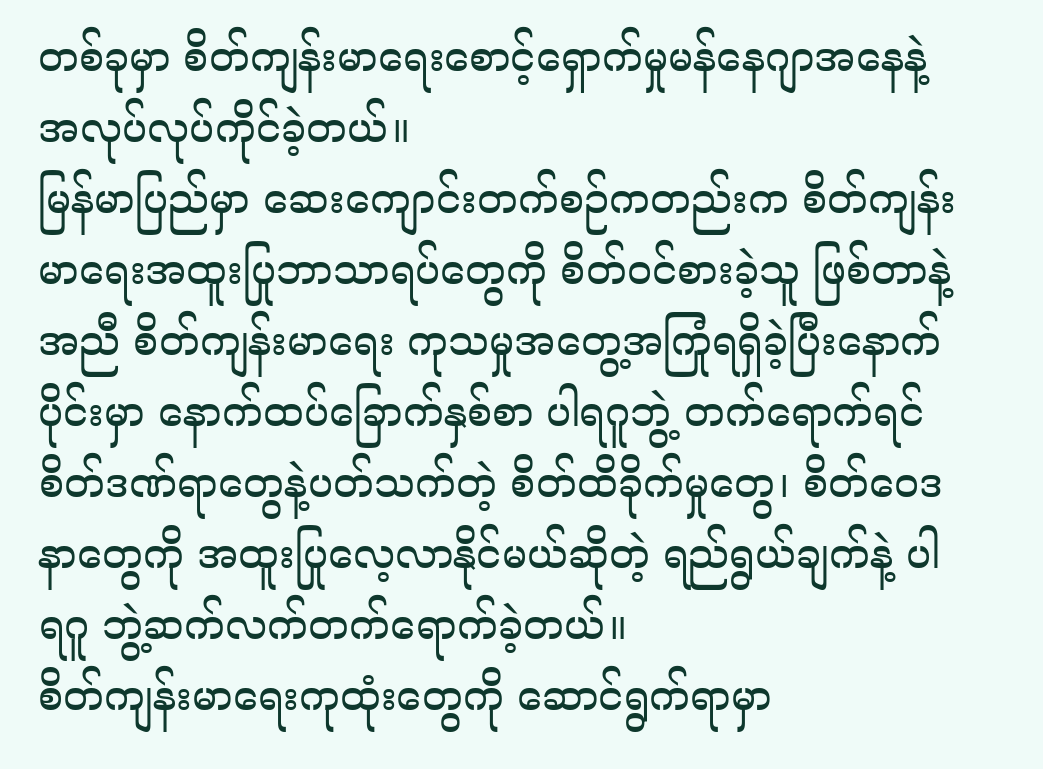တစ်ခုမှာ စိတ်ကျန်းမာရေးစောင့်ရှောက်မှုမန်နေဂျာအနေနဲ့ အလုပ်လုပ်ကိုင်ခဲ့တယ်။
မြန်မာပြည်မှာ ဆေးကျောင်းတက်စဉ်ကတည်းက စိတ်ကျန်းမာရေးအထူးပြုဘာသာရပ်တွေကို စိတ်ဝင်စားခဲ့သူ ဖြစ်တာနဲ့ အညီ စိတ်ကျန်းမာရေး ကုသမှုအတွေ့အကြုံရရှိခဲ့ပြီးနောက်ပိုင်းမှာ နောက်ထပ်ခြောက်နှစ်စာ ပါရဂူဘွဲ့ တက်ရောက်ရင် စိတ်ဒဏ်ရာတွေနဲ့ပတ်သက်တဲ့ စိတ်ထိခိုက်မှုတွေ၊ စိတ်ဝေဒနာတွေကို အထူးပြုလေ့လာနိုင်မယ်ဆိုတဲ့ ရည်ရွယ်ချက်နဲ့ ပါရဂူ ဘွဲ့ဆက်လက်တက်ရောက်ခဲ့တယ်။
စိတ်ကျန်းမာရေးကုထုံးတွေကို ဆောင်ရွက်ရာမှာ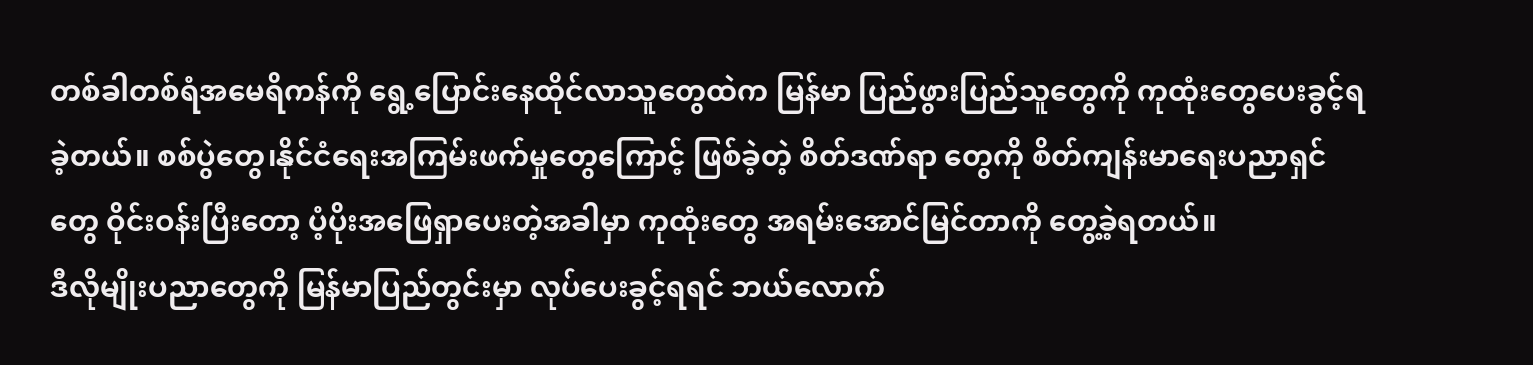တစ်ခါတစ်ရံအမေရိကန်ကို ရွေ့ပြောင်းနေထိုင်လာသူတွေထဲက မြန်မာ ပြည်ဖွားပြည်သူတွေကို ကုထုံးတွေပေးခွင့်ရခဲ့တယ်။ စစ်ပွဲတွေ၊နိုင်ငံရေးအကြမ်းဖက်မှုတွေကြောင့် ဖြစ်ခဲ့တဲ့ စိတ်ဒဏ်ရာ တွေကို စိတ်ကျန်းမာရေးပညာရှင်တွေ ဝိုင်းဝန်းပြီးတော့ ပံ့ပိုးအဖြေရှာပေးတဲ့အခါမှာ ကုထုံးတွေ အရမ်းအောင်မြင်တာကို တွေ့ခဲ့ရတယ်။
ဒီလိုမျိုးပညာတွေကို မြန်မာပြည်တွင်းမှာ လုပ်ပေးခွင့်ရရင် ဘယ်လောက်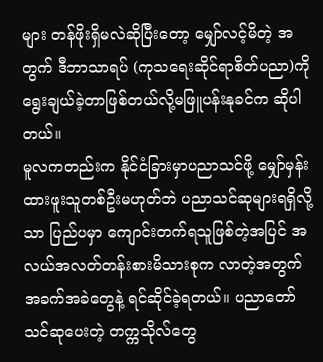များ တန်ဖိုးရှိမလဲဆိုပြီးတော့ မျှော်လင့်မိတဲ့ အတွက် ဒီဘာသာရပ် (ကုသရေးဆိုင်ရာစိတ်ပညာ)ကို ရွေးချယ်ခဲ့တာဖြစ်တယ်လို့မဖြူပန်းနုခင်က ဆိုပါတယ်။
မူလကတည်းက နိုင်ငံခြားမှာပညာသင်ဖို့ မျှော်မှန်းထားဖူးသူတစ်ဦးမဟုတ်ဘဲ ပညာသင်ဆုများရရှိလို့သာ ပြည်ပမှာ ကျောင်းတက်ရသူဖြစ်တဲ့အပြင် အလယ်အလတ်တန်းစားမိသားစုက လာတဲ့အတွက် အခက်အခဲတွေနဲ့ ရင်ဆိုင်ခဲ့ရတယ်။ ပညာတော်သင်ဆုပေးတဲ့ တက္ကသိုလ်တွေ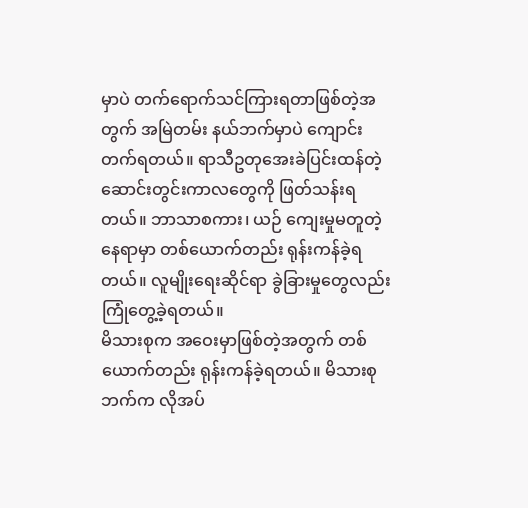မှာပဲ တက်ရောက်သင်ကြားရတာဖြစ်တဲ့အတွက် အမြဲတမ်း နယ်ဘက်မှာပဲ ကျောင်းတက်ရတယ်။ ရာသီဥတုအေးခဲပြင်းထန်တဲ့ ဆောင်းတွင်းကာလတွေကို ဖြတ်သန်းရတယ်။ ဘာသာစကား၊ ယဉ် ကျေးမှုမတူတဲ့နေရာမှာ တစ်ယောက်တည်း ရုန်းကန်ခဲ့ရတယ်။ လူမျိုးရေးဆိုင်ရာ ခွဲခြားမှုတွေလည်း ကြုံတွေ့ခဲ့ရတယ်။
မိသားစုက အဝေးမှာဖြစ်တဲ့အတွက် တစ်ယောက်တည်း ရုန်းကန်ခဲ့ရတယ်။ မိသားစုဘက်က လိုအပ်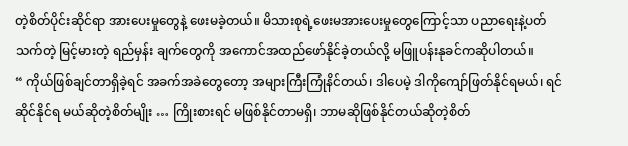တဲ့စိတ်ပိုင်းဆိုင်ရာ အားပေးမှုတွေနဲ့ ဖေးမခဲ့တယ်။ မိသားစုရဲ့ဖေးမအားပေးမှုတွေကြောင့်သာ ပညာရေးနဲ့ပတ်သက်တဲ့ မြင့်မားတဲ့ ရည်မှန်း ချက်တွေကို အကောင်အထည်ဖော်နိုင်ခဲ့တယ်လို့ မဖြူပန်းနုခင်ကဆိုပါတယ်။
“ ကိုယ်ဖြစ်ချင်တာရှိခဲ့ရင် အခက်အခဲတွေတော့ အများကြီးကြုံနိင်တယ်၊ ဒါပေမဲ့ ဒါကိုကျော်ဖြတ်နိုင်ရမယ်၊ ရင်ဆိုင်နိုင်ရ မယ်ဆိုတဲ့စိတ်မျိုး … ကြိုးစားရင် မဖြစ်နိုင်တာမရှိ၊ ဘာမဆိုဖြစ်နိုင်တယ်ဆိုတဲ့စိတ်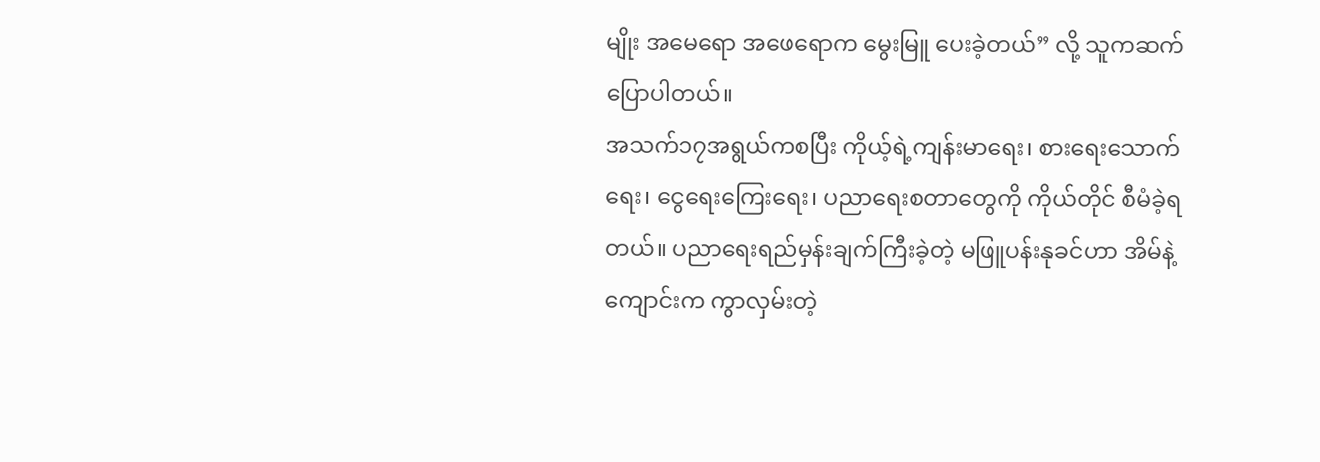မျိုး အမေရော အဖေရောက မွေးမြူ ပေးခဲ့တယ်” လို့ သူကဆက်ပြောပါတယ်။
အသက်၁၇အရွယ်ကစပြီး ကိုယ့်ရဲ့ကျန်းမာရေး၊ စားရေးသောက်ရေး၊ ငွေရေးကြေးရေး၊ ပညာရေးစတာတွေကို ကိုယ်တိုင် စီမံခဲ့ရတယ်။ ပညာရေးရည်မှန်းချက်ကြီးခဲ့တဲ့ မဖြူပန်းနုခင်ဟာ အိမ်နဲ့ကျောင်းက ကွာလှမ်းတဲ့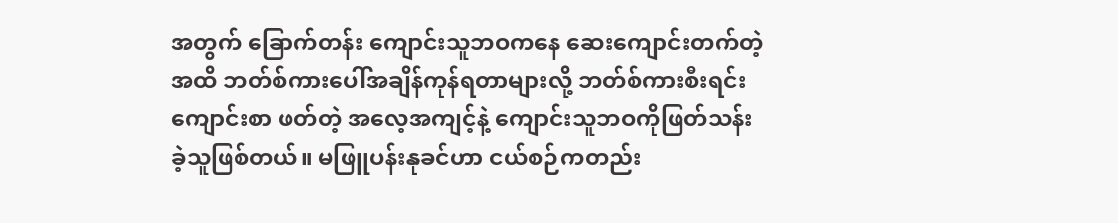အတွက် ခြောက်တန်း ကျောင်းသူဘဝကနေ ဆေးကျောင်းတက်တဲ့အထိ ဘတ်စ်ကားပေါ်အချိန်ကုန်ရတာများလို့ ဘတ်စ်ကားစီးရင်း ကျောင်းစာ ဖတ်တဲ့ အလေ့အကျင့်နဲ့ ကျောင်းသူဘဝကိုဖြတ်သန်းခဲ့သူဖြစ်တယ်။ မဖြူပန်းနုခင်ဟာ ငယ်စဉ်ကတည်း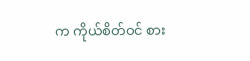က ကိုယ်စိတ်ဝင် စား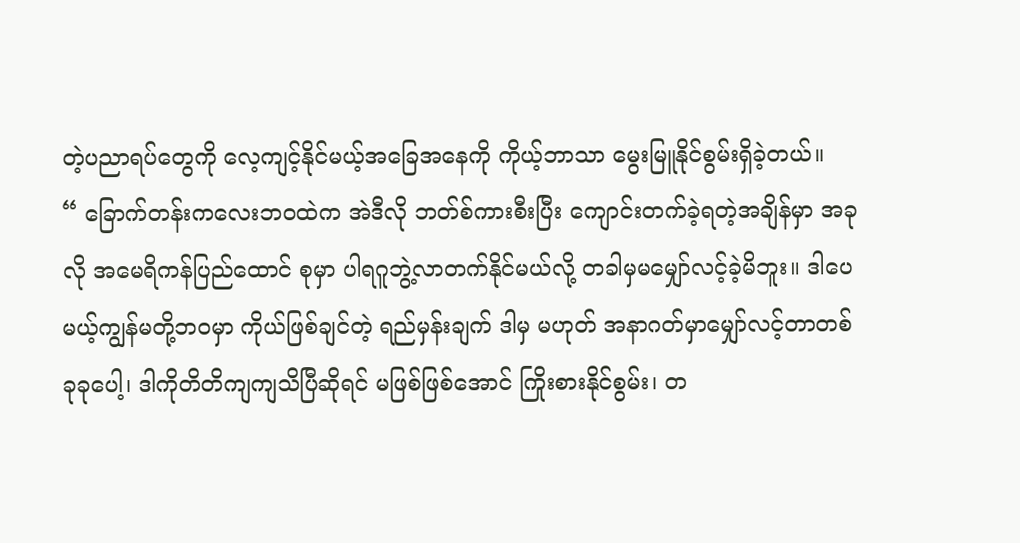တဲ့ပညာရပ်တွေကို လေ့ကျင့်နိုင်မယ့်အခြေအနေကို ကိုယ့်ဘာသာ မွေးမြူနိုင်စွမ်းရှိခဲ့တယ်။
“ ခြောက်တန်းကလေးဘဝထဲက အဲဒီလို ဘတ်စ်ကားစီးပြီး ကျောင်းတက်ခဲ့ရတဲ့အချိန်မှာ အခုလို အမေရိကန်ပြည်ထောင် စုမှာ ပါရဂူဘွဲ့လာတက်နိုင်မယ်လို့ တခါမှမမျှော်လင့်ခဲ့မိဘူး။ ဒါပေမယ့်ကျွန်မတို့ဘဝမှာ ကိုယ်ဖြစ်ချင်တဲ့ ရည်မှန်းချက် ဒါမှ မဟုတ် အနာဂတ်မှာမျှော်လင့်တာတစ်ခုခုပေါ့၊ ဒါကိုတိတိကျကျသိပြီဆိုရင် မဖြစ်ဖြစ်အောင် ကြိုးစားနိုင်စွမ်း၊ တ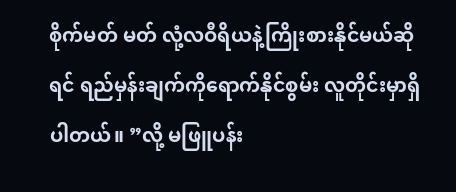စိုက်မတ် မတ် လုံ့လဝီရိယနဲ့ကြိုးစားနိုင်မယ်ဆိုရင် ရည်မှန်းချက်ကိုရောက်နိုင်စွမ်း လူတိုင်းမှာရှိပါတယ်။ ”လို့ မဖြူပန်း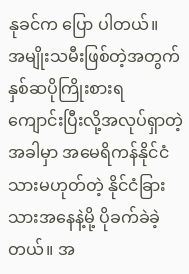နုခင်က ပြော ပါတယ်။
အမျိုးသမီးဖြစ်တဲ့အတွက် နှစ်ဆပိုကြိုးစားရ
ကျောင်းပြီးလို့အလုပ်ရှာတဲ့အခါမှာ အမေရိကန်နိုင်ငံသားမဟုတ်တဲ့ နိုင်ငံခြားသားအနေနဲ့မို့ ပိုခက်ခဲခဲ့တယ်။ အ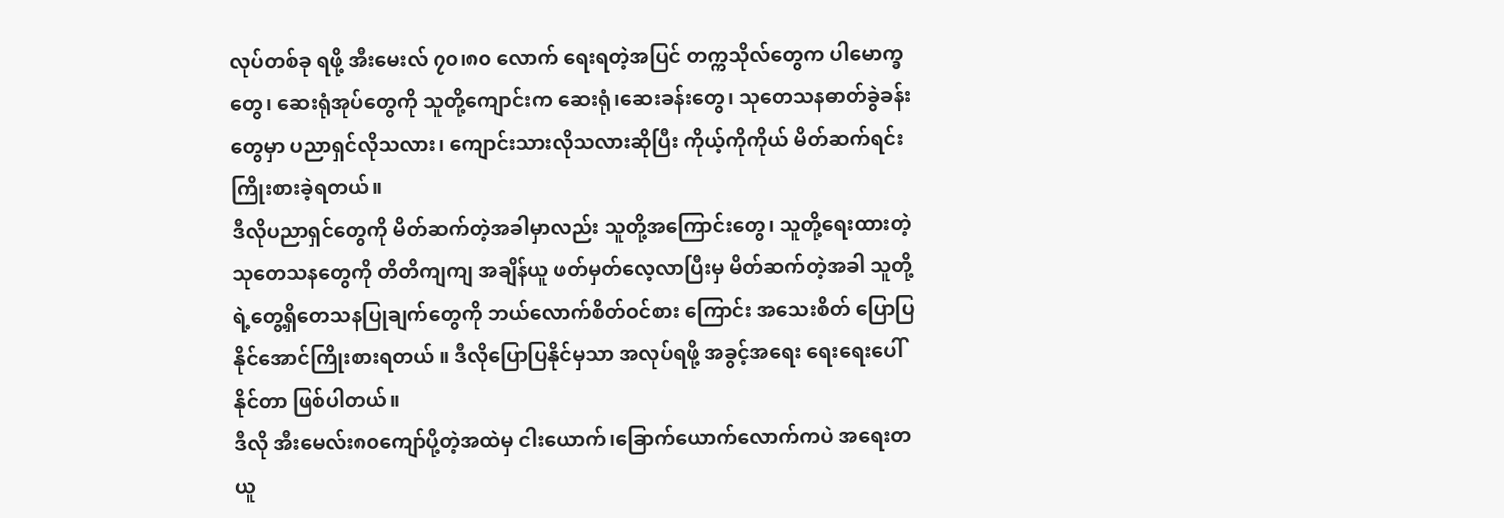လုပ်တစ်ခု ရဖို့ အီးမေးလ် ၇၀၊၈၀ လောက် ရေးရတဲ့အပြင် တက္ကသိုလ်တွေက ပါမောက္ခတွေ၊ ဆေးရုံအုပ်တွေကို သူတို့ကျောင်းက ဆေးရုံ၊ဆေးခန်းတွေ၊ သုတေသနဓာတ်ခွဲခန်းတွေမှာ ပညာရှင်လိုသလား၊ ကျောင်းသားလိုသလားဆိုပြီး ကိုယ့်ကိုကိုယ် မိတ်ဆက်ရင်း ကြိုးစားခဲ့ရတယ်။
ဒီလိုပညာရှင်တွေကို မိတ်ဆက်တဲ့အခါမှာလည်း သူတို့အကြောင်းတွေ၊ သူတို့ရေးထားတဲ့ သုတေသနတွေကို တိတိကျကျ အချိန်ယူ ဖတ်မှတ်လေ့လာပြီးမှ မိတ်ဆက်တဲ့အခါ သူတို့ရဲ့တွေ့ရှိတေသနပြုချက်တွေကို ဘယ်လောက်စိတ်ဝင်စား ကြောင်း အသေးစိတ် ပြောပြနိုင်အောင်ကြိုးစားရတယ် ။ ဒီလိုပြောပြနိုင်မှသာ အလုပ်ရဖို့ အခွင့်အရေး ရေးရေးပေါ်နိုင်တာ ဖြစ်ပါတယ်။
ဒီလို အီးမေလ်း၈၀ကျော်ပို့တဲ့အထဲမှ ငါးယောက်၊ခြောက်ယောက်လောက်ကပဲ အရေးတယူ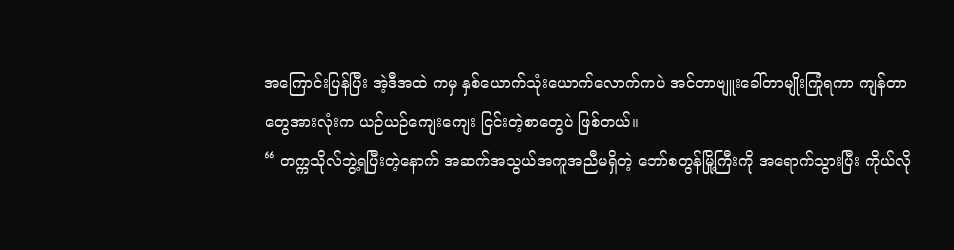အကြောင်းပြန်ပြီး အဲ့ဒီအထဲ ကမှ နှစ်ယောက်သုံးယောက်လောက်ကပဲ အင်တာဗျူးခေါ်တာမျိုးကြုံရကာ ကျန်တာတွေအားလုံးက ယဉ်ယဉ်ကျေးကျေး ငြင်းတဲ့စာတွေပဲ ဖြစ်တယ်။
“ တက္ကသိုလ်ဘွဲ့ရပြီးတဲ့နောက် အဆက်အသွယ်အကူအညီမရှိတဲ့ ဘော်စတွန်မြို့ကြီးကို အရောက်သွားပြီး ကိုယ်လို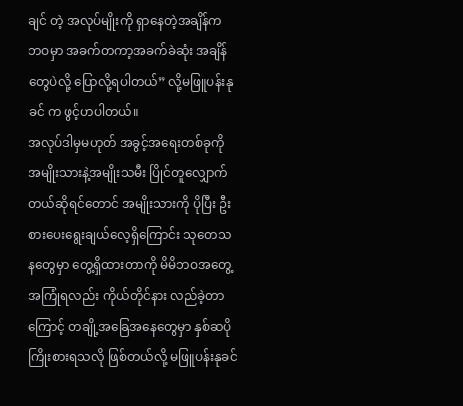ချင် တဲ့ အလုပ်မျိုးကို ရှာနေတဲ့အချိန်က ဘဝမှာ အခက်တကာ့အခက်ခဲဆုံး အချိန်တွေပဲလို့ ပြောလို့ရပါတယ်” လို့မဖြူပန်းနုခင် က ဖွင့်ဟပါတယ်။
အလုပ်ဒါမှမဟုတ် အခွင့်အရေးတစ်ခုကို အမျိုးသားနဲ့အမျိုးသမီး ပြိုင်တူလျှောက်တယ်ဆိုရင်တောင် အမျိုးသားကို ပိုပြီး ဦးစားပေးရွေးချယ်လေ့ရှိကြောင်း သုတေသနတွေမှာ တွေ့ရှိထားတာကို မိမိဘဝအတွေ့အကြုံရလည်း ကိုယ်တိုင်နား လည်ခဲ့တာကြောင့် တချို့အခြေအနေတွေမှာ နှစ်ဆပို ကြိုးစားရသလို ဖြစ်တယ်လို့ မဖြူပန်းနုခင်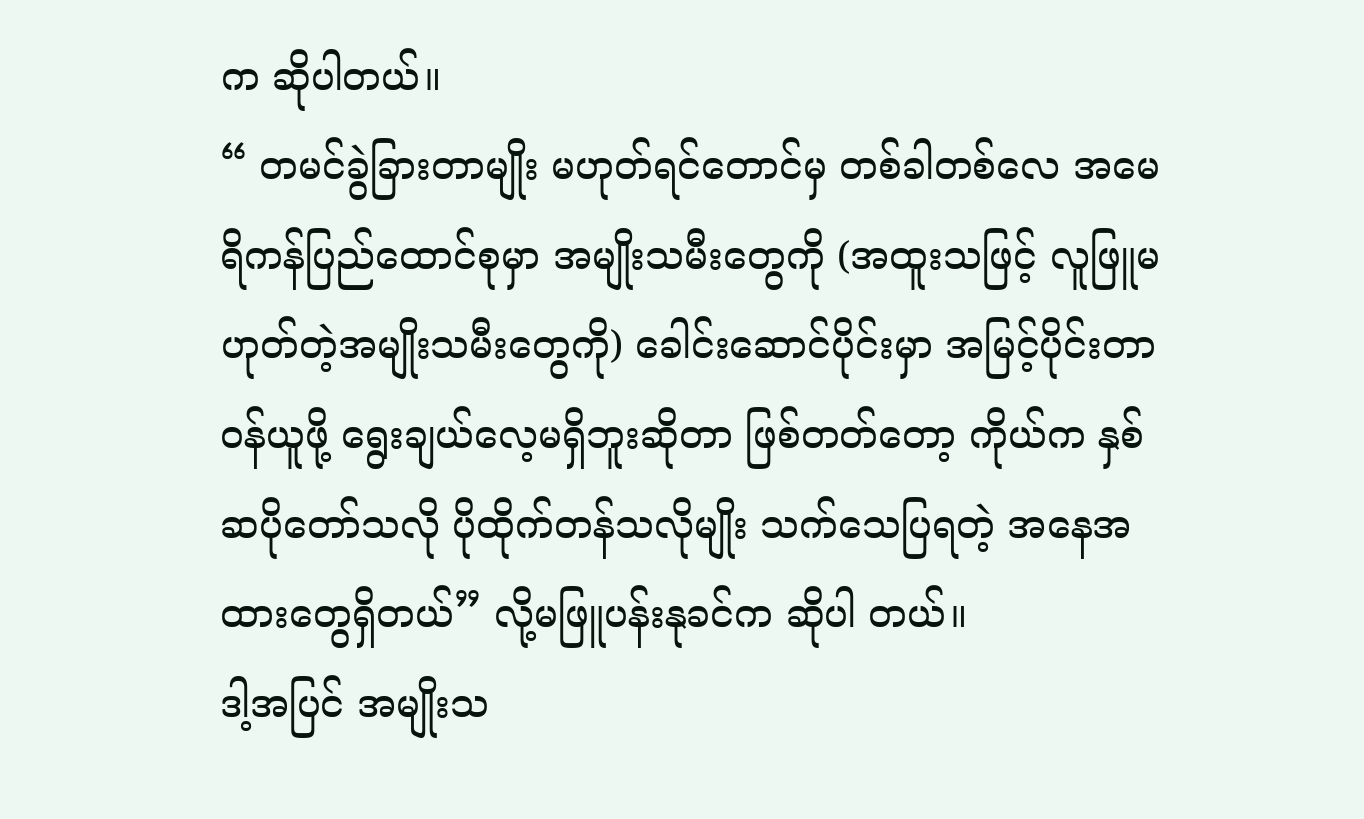က ဆိုပါတယ်။
“ တမင်ခွဲခြားတာမျိုး မဟုတ်ရင်တောင်မှ တစ်ခါတစ်လေ အမေရိကန်ပြည်ထောင်စုမှာ အမျိုးသမီးတွေကို (အထူးသဖြင့် လူဖြူမဟုတ်တဲ့အမျိုးသမီးတွေကို) ခေါင်းဆောင်ပိုင်းမှာ အမြင့်ပိုင်းတာဝန်ယူဖို့ ရွေးချယ်လေ့မရှိဘူးဆိုတာ ဖြစ်တတ်တော့ ကိုယ်က နှစ်ဆပိုတော်သလို ပိုထိုက်တန်သလိုမျိုး သက်သေပြရတဲ့ အနေအထားတွေရှိတယ်” လို့မဖြူပန်းနုခင်က ဆိုပါ တယ်။
ဒါ့အပြင် အမျိုးသ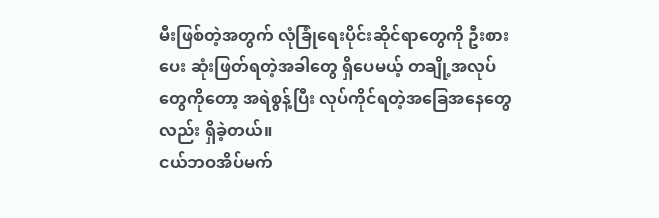မီးဖြစ်တဲ့အတွက် လုံခြုံရေးပိုင်းဆိုင်ရာတွေကို ဦးစားပေး ဆုံးဖြတ်ရတဲ့အခါတွေ ရှိပေမယ့် တချို့အလုပ် တွေကိုတော့ အရဲစွန့်ပြီး လုပ်ကိုင်ရတဲ့အခြေအနေတွေလည်း ရှိခဲ့တယ်။
ငယ်ဘဝအိပ်မက်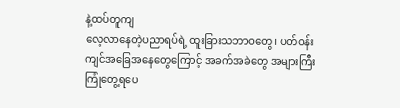နဲ့ထပ်တူကျ
လေ့လာနေတဲ့ပညာရပ်ရဲ့ ထူးခြားသဘာဝတွေ၊ ပတ်ဝန်းကျင်အခြေအနေတွေကြောင့် အခက်အခဲတွေ အများကြီး ကြုံတွေ့ရပေ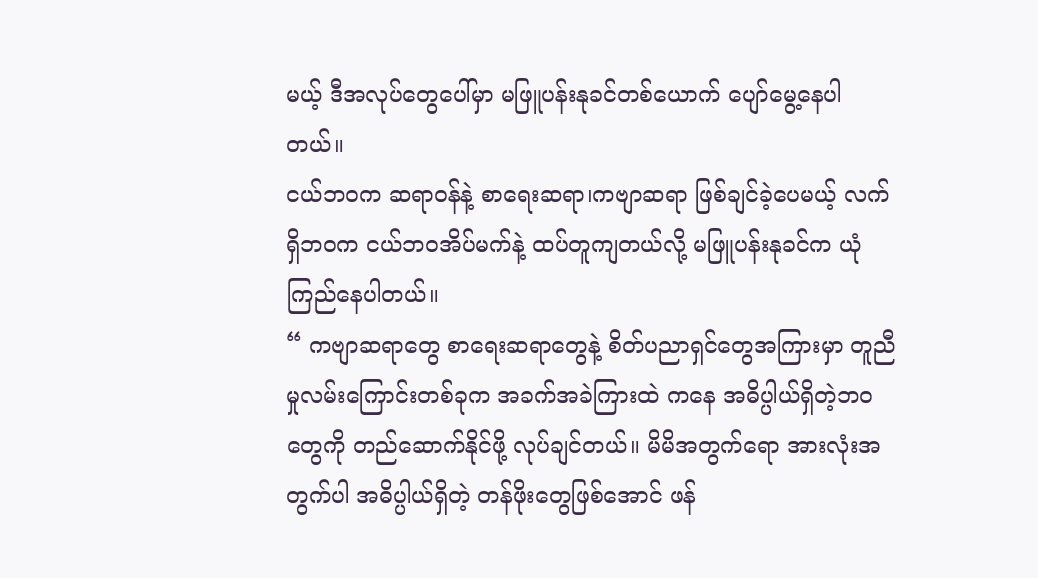မယ့် ဒီအလုပ်တွေပေါ်မှာ မဖြူပန်းနုခင်တစ်ယောက် ပျော်မွေ့နေပါတယ်။
ငယ်ဘဝက ဆရာဝန်နဲ့ စာရေးဆရာ၊ကဗျာဆရာ ဖြစ်ချင်ခဲ့ပေမယ့် လက်ရှိဘဝက ငယ်ဘဝအိပ်မက်နဲ့ ထပ်တူကျတယ်လို့ မဖြူပန်းနုခင်က ယုံကြည်နေပါတယ်။
“ ကဗျာဆရာတွေ စာရေးဆရာတွေနဲ့ စိတ်ပညာရှင်တွေအကြားမှာ တူညီမှုလမ်းကြောင်းတစ်ခုက အခက်အခဲကြားထဲ ကနေ အဓိပ္ပါယ်ရှိတဲ့ဘဝတွေကို တည်ဆောက်နိုင်ဖို့ လုပ်ချင်တယ်။ မိမိအတွက်ရော အားလုံးအတွက်ပါ အဓိပ္ပါယ်ရှိတဲ့ တန်ဖိုးတွေဖြစ်အောင် ဖန်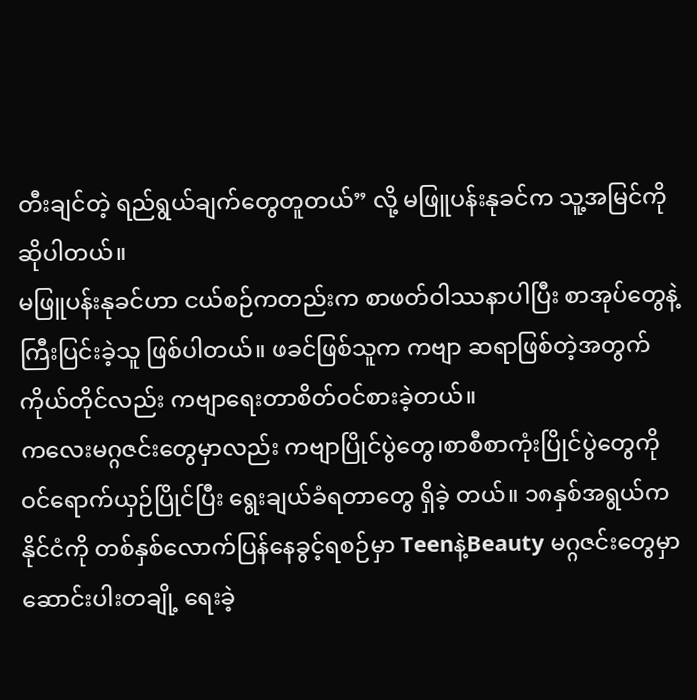တီးချင်တဲ့ ရည်ရွယ်ချက်တွေတူတယ်” လို့ မဖြူပန်းနုခင်က သူ့အမြင်ကို ဆိုပါတယ်။
မဖြူပန်းနုခင်ဟာ ငယ်စဉ်ကတည်းက စာဖတ်ဝါဿနာပါပြီး စာအုပ်တွေနဲ့ကြီးပြင်းခဲ့သူ ဖြစ်ပါတယ်။ ဖခင်ဖြစ်သူက ကဗျာ ဆရာဖြစ်တဲ့အတွက် ကိုယ်တိုင်လည်း ကဗျာရေးတာစိတ်ဝင်စားခဲ့တယ်။
ကလေးမဂ္ဂဇင်းတွေမှာလည်း ကဗျာပြိုင်ပွဲတွေ၊စာစီစာကုံးပြိုင်ပွဲတွေကို ဝင်ရောက်ယှဉ်ပြိုင်ပြီး ရွေးချယ်ခံရတာတွေ ရှိခဲ့ တယ်။ ၁၈နှစ်အရွယ်က နိုင်ငံကို တစ်နှစ်လောက်ပြန်နေခွင့်ရစဉ်မှာ Teenနဲ့Beauty မဂ္ဂဇင်းတွေမှာ ဆောင်းပါးတချို့ ရေးခဲ့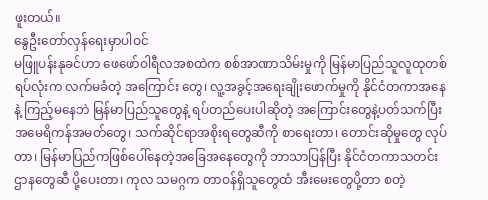ဖူးတယ်။
နွေဦးတော်လှန်ရေးမှာပါဝင်
မဖြူပန်းနုခင်ဟာ ဖေဖော်ဝါရီလအစထဲက စစ်အာဏာသိမ်းမှုကို မြန်မာပြည်သူလူထုတစ်ရပ်လုံးက လက်မခံတဲ့ အကြောင်း တွေ၊ လူ့အခွင့်အရေးချိုးဖောက်မှုကို နိုင်ငံတကာအနေနဲ့ ကြည့်မနေဘဲ မြန်မာပြည်သူတွေနဲ့ ရပ်တည်ပေးပါဆိုတဲ့ အကြောင်းတွေနဲ့ပတ်သက်ပြီး အမေရိကန်အမတ်တွေ၊ သက်ဆိုင်ရာအစိုးရတွေဆီကို စာရေးတာ၊ တောင်းဆိုမှုတွေ လုပ်တာ၊ မြန်မာပြည်ကဖြစ်ပေါ်နေတဲ့အခြေအနေတွေကို ဘာသာပြန်ပြီး နိုင်ငံတကာသတင်းဌာနတွေဆီ ပို့ပေးတာ၊ ကုလ သမဂ္ဂက တာဝန်ရှိသူတွေထံ အီးမေးတွေပို့တာ စတဲ့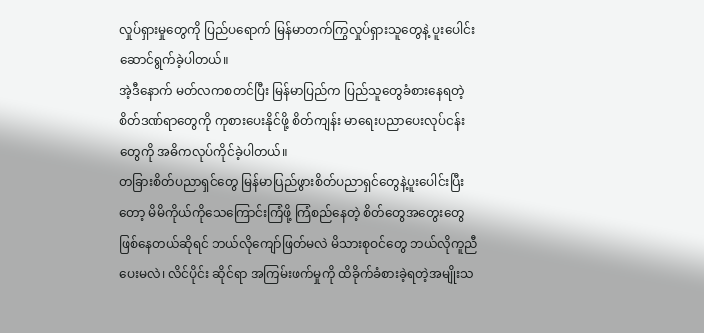လှုပ်ရှားမှုတွေကို ပြည်ပရောက် မြန်မာတက်ကြွလှုပ်ရှားသူတွေနဲ့ ပူးပေါင်းဆောင်ရွက်ခဲ့ပါတယ်။
အဲ့ဒီနောက် မတ်လကစတင်ပြီး မြန်မာပြည်က ပြည်သူတွေခံစားနေရတဲ့ စိတ်ဒဏ်ရာတွေကို ကုစားပေးနိုင်ဖို့ စိတ်ကျန်း မာရေးပညာပေးလုပ်ငန်းတွေကို အဓိကလုပ်ကိုင်ခဲ့ပါတယ်။
တခြားစိတ်ပညာရှင်တွေ မြန်မာပြည်ဖွားစိတ်ပညာရှင်တွေနဲ့ပူးပေါင်းပြီးတော့ မိမိကိုယ်ကိုသေကြောင်းကြံဖို့ ကြံစည်နေတဲ့ စိတ်တွေအတွေးတွေ ဖြစ်နေတယ်ဆိုရင် ဘယ်လိုကျော်ဖြတ်မလဲ မိသားစုဝင်တွေ ဘယ်လိုကူညီပေးမလဲ၊ လိင်ပိုင်း ဆိုင်ရာ အကြမ်းဖက်မှုကို ထိခိုက်ခံစားခဲ့ရတဲ့အမျိုးသ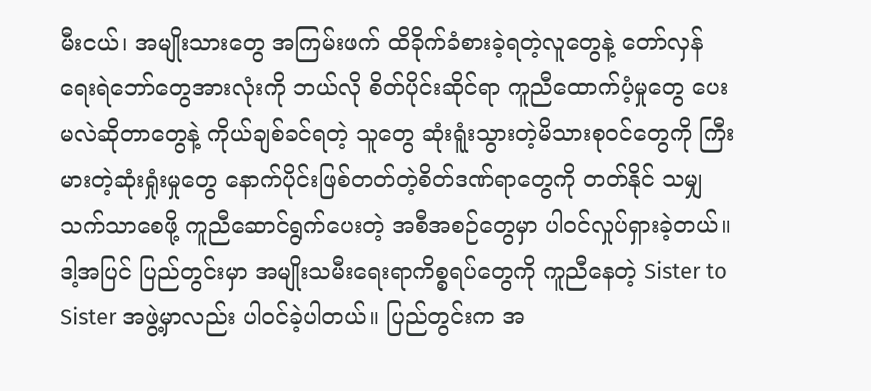မီးငယ်၊ အမျိုးသားတွေ အကြမ်းဖက် ထိခိုက်ခံစားခဲ့ရတဲ့လူတွေနဲ့ တော်လှန် ရေးရဲဘော်တွေအားလုံးကို ဘယ်လို စိတ်ပိုင်းဆိုင်ရာ ကူညီထောက်ပံ့မှုတွေ ပေးမလဲဆိုတာတွေနဲ့ ကိုယ်ချစ်ခင်ရတဲ့ သူတွေ ဆုံးရူံးသွားတဲ့မိသားစုဝင်တွေကို ကြီးမားတဲ့ဆုံးရှုံးမှုတွေ နောက်ပိုင်းဖြစ်တတ်တဲ့စိတ်ဒဏ်ရာတွေကို တတ်နိုင် သမျှသက်သာစေဖို့ ကူညီဆောင်ရွက်ပေးတဲ့ အစီအစဉ်တွေမှာ ပါဝင်လှုပ်ရှားခဲ့တယ်။
ဒါ့အပြင် ပြည်တွင်းမှာ အမျိုးသမီးရေးရာကိစ္စရပ်တွေကို ကူညီနေတဲ့ Sister to Sister အဖွဲ့မှာလည်း ပါဝင်ခဲ့ပါတယ်။ ပြည်တွင်းက အ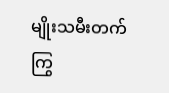မျိုးသမီးတက်ကြွ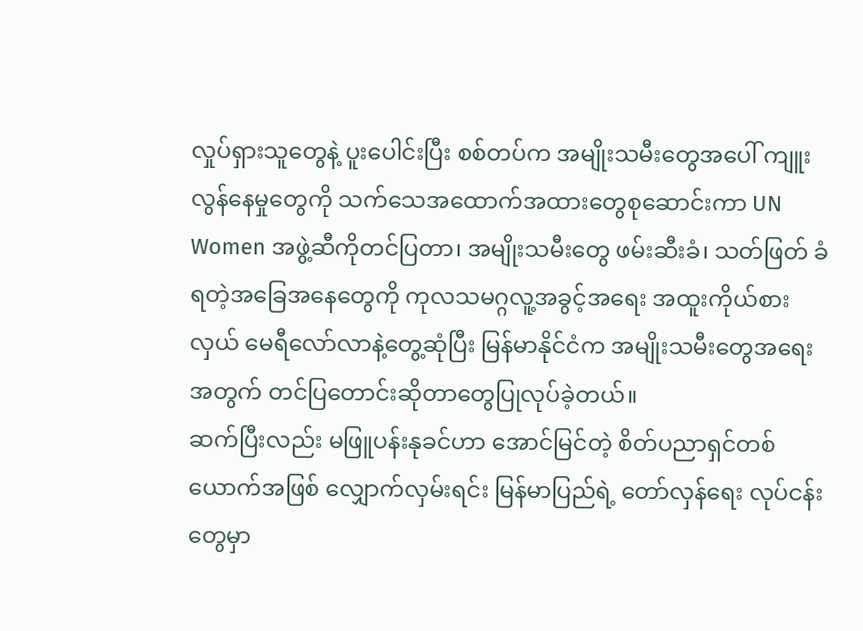လှုပ်ရှားသူတွေနဲ့ ပူးပေါင်းပြီး စစ်တပ်က အမျိုးသမီးတွေအပေါ် ကျူးလွန်နေမှုတွေကို သက်သေအထောက်အထားတွေစုဆောင်းကာ UN Women အဖွဲ့ဆီကိုတင်ပြတာ၊ အမျိုးသမီးတွေ ဖမ်းဆီးခံ၊ သတ်ဖြတ် ခံရတဲ့အခြေအနေတွေကို ကုလသမဂ္ဂလူ့အခွင့်အရေး အထူးကိုယ်စားလှယ် မေရီလော်လာနဲ့တွေ့ဆုံပြီး မြန်မာနိုင်ငံက အမျိုးသမီးတွေအရေးအတွက် တင်ပြတောင်းဆိုတာတွေပြုလုပ်ခဲ့တယ်။
ဆက်ပြီးလည်း မဖြူပန်းနုခင်ဟာ အောင်မြင်တဲ့ စိတ်ပညာရှင်တစ်ယောက်အဖြစ် လျှောက်လှမ်းရင်း မြန်မာပြည်ရဲ့ တော်လှန်ရေး လုပ်ငန်းတွေမှာ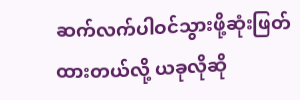ဆက်လက်ပါဝင်သွားဖို့ဆုံးဖြတ်ထားတယ်လို့ ယခုလိုဆို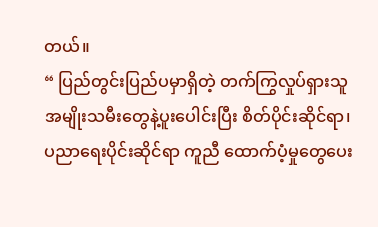တယ်။
“ ပြည်တွင်းပြည်ပမှာရှိတဲ့ တက်ကြွလှုပ်ရှားသူအမျိုးသမီးတွေနဲ့ပူးပေါင်းပြီး စိတ်ပိုင်းဆိုင်ရာ၊ပညာရေးပိုင်းဆိုင်ရာ ကူညီ ထောက်ပံ့မှုတွေပေး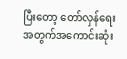ပြီးတော့ တော်လှန်ရေးအတွက်အကောင်းဆုံး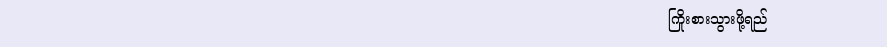ကြိုးစားသွားဖို့ရည်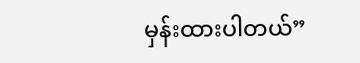မှန်းထားပါတယ်”